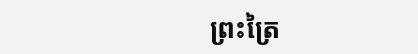ព្រះត្រៃ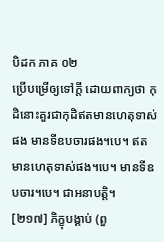បិដក ភាគ ០២
ប្រើបម្រើឲ្យទៅក្តី ដោយពាក្យថា កុដិនោះគួរជាកុដិឥតមានហេតុទាស់ផង មានទីឧបចារផង។បេ។ ឥតមានហេតុទាស់ផង។បេ។ មានទីឧបចារ។បេ។ ជាអនាបត្តិ។
[២១៧] ភិក្ខុបង្គាប់ (ពួ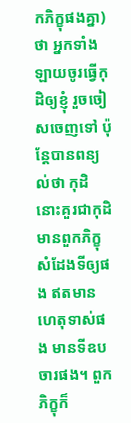កភិក្ខុផងគ្នា) ថា អ្នកទាំងឡាយចូរធ្វើកុដិឲ្យខ្ញុំ រួចចៀសចេញទៅ ប៉ុន្តែបានពន្យល់ថា កុដិនោះគួរជាកុដិមានពួកភិក្ខុសំដែងទីឲ្យផង ឥតមានហេតុទាស់ផង មានទីឧបចារផង។ ពួកភិក្ខុក៏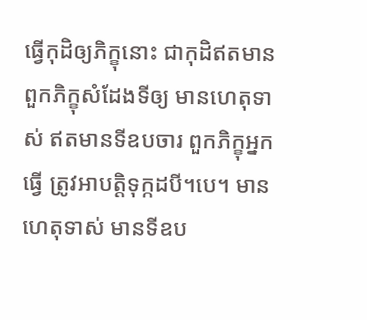ធ្វើកុដិឲ្យភិក្ខុនោះ ជាកុដិឥតមានពួកភិក្ខុសំដែងទីឲ្យ មានហេតុទាស់ ឥតមានទីឧបចារ ពួកភិក្ខុអ្នកធ្វើ ត្រូវអាបត្តិទុក្កដបី។បេ។ មានហេតុទាស់ មានទីឧប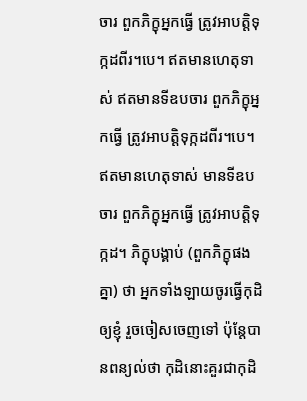ចារ ពួកភិក្ខុអ្នកធ្វើ ត្រូវអាបត្តិទុក្កដពីរ។បេ។ ឥតមានហេតុទាស់ ឥតមានទីឧបចារ ពួកភិក្ខុអ្នកធ្វើ ត្រូវអាបត្តិទុក្កដពីរ។បេ។ ឥតមានហេតុទាស់ មានទីឧបចារ ពួកភិក្ខុអ្នកធ្វើ ត្រូវអាបត្តិទុក្កដ។ ភិក្ខុបង្គាប់ (ពួកភិក្ខុផងគ្នា) ថា អ្នកទាំងឡាយចូរធ្វើកុដិឲ្យខ្ញុំ រួចចៀសចេញទៅ ប៉ុន្តែបានពន្យល់ថា កុដិនោះគួរជាកុដិ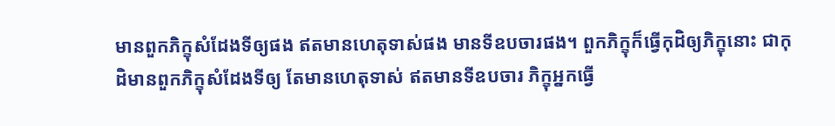មានពួកភិក្ខុសំដែងទីឲ្យផង ឥតមានហេតុទាស់ផង មានទីឧបចារផង។ ពួកភិក្ខុក៏ធ្វើកុដិឲ្យភិក្ខុនោះ ជាកុដិមានពួកភិក្ខុសំដែងទីឲ្យ តែមានហេតុទាស់ ឥតមានទីឧបចារ ភិក្ខុអ្នកធ្វើ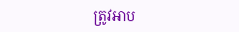ត្រូវអាប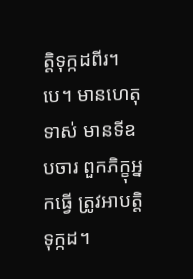ត្តិទុក្កដពីរ។បេ។ មានហេតុទាស់ មានទីឧបចារ ពួកភិក្ខុអ្នកធ្វើ ត្រូវអាបត្តិទុក្កដ។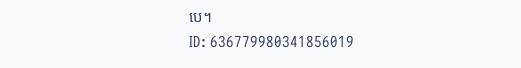បេ។
ID: 636779980341856019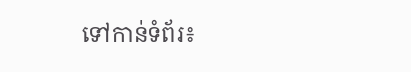ទៅកាន់ទំព័រ៖